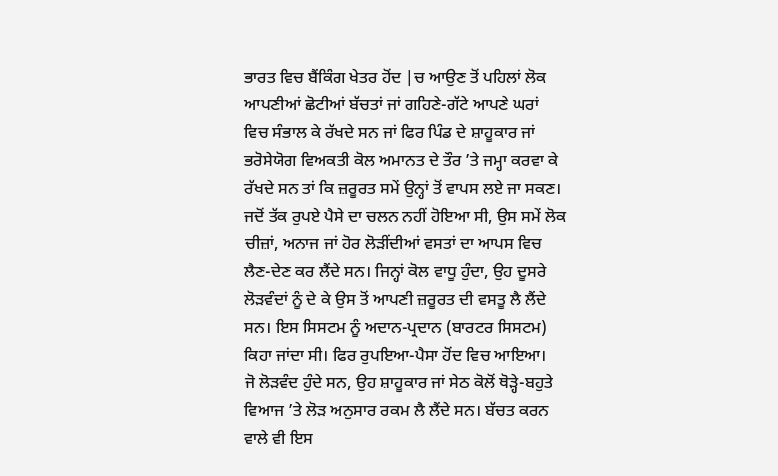ਭਾਰਤ ਵਿਚ ਬੈਂਕਿੰਗ ਖੇਤਰ ਹੋਂਦ |ਚ ਆਉਣ ਤੋਂ ਪਹਿਲਾਂ ਲੋਕ ਆਪਣੀਆਂ ਛੋਟੀਆਂ ਬੱਚਤਾਂ ਜਾਂ ਗਹਿਣੇ-ਗੱਟੇ ਆਪਣੇ ਘਰਾਂ ਵਿਚ ਸੰਭਾਲ ਕੇ ਰੱਖਦੇ ਸਨ ਜਾਂ ਫਿਰ ਪਿੰਡ ਦੇ ਸ਼ਾਹੂਕਾਰ ਜਾਂ ਭਰੋਸੇਯੋਗ ਵਿਅਕਤੀ ਕੋਲ ਅਮਾਨਤ ਦੇ ਤੌਰ ’ਤੇ ਜਮ੍ਹਾ ਕਰਵਾ ਕੇ ਰੱਖਦੇ ਸਨ ਤਾਂ ਕਿ ਜ਼ਰੂਰਤ ਸਮੇਂ ਉਨ੍ਹਾਂ ਤੋਂ ਵਾਪਸ ਲਏ ਜਾ ਸਕਣ। ਜਦੋਂ ਤੱਕ ਰੁਪਏ ਪੈਸੇ ਦਾ ਚਲਨ ਨਹੀਂ ਹੋਇਆ ਸੀ, ਉਸ ਸਮੇਂ ਲੋਕ ਚੀਜ਼ਾਂ, ਅਨਾਜ ਜਾਂ ਹੋਰ ਲੋੜੀਂਦੀਆਂ ਵਸਤਾਂ ਦਾ ਆਪਸ ਵਿਚ ਲੈਣ-ਦੇਣ ਕਰ ਲੈਂਦੇ ਸਨ। ਜਿਨ੍ਹਾਂ ਕੋਲ ਵਾਧੂ ਹੁੰਦਾ, ਉਹ ਦੂਸਰੇ ਲੋੜਵੰਦਾਂ ਨੂੰ ਦੇ ਕੇ ਉਸ ਤੋਂ ਆਪਣੀ ਜ਼ਰੂਰਤ ਦੀ ਵਸਤੂ ਲੈ ਲੈਂਦੇ ਸਨ। ਇਸ ਸਿਸਟਮ ਨੂੰ ਅਦਾਨ-ਪ੍ਰਦਾਨ (ਬਾਰਟਰ ਸਿਸਟਮ) ਕਿਹਾ ਜਾਂਦਾ ਸੀ। ਫਿਰ ਰੁਪਇਆ-ਪੈਸਾ ਹੋਂਦ ਵਿਚ ਆਇਆ।
ਜੋ ਲੋੜਵੰਦ ਹੁੰਦੇ ਸਨ, ਉਹ ਸ਼ਾਹੂਕਾਰ ਜਾਂ ਸੇਠ ਕੋਲੋਂ ਥੋੜ੍ਹੇ-ਬਹੁਤੇ ਵਿਆਜ ’ਤੇ ਲੋੜ ਅਨੁਸਾਰ ਰਕਮ ਲੈ ਲੈਂਦੇ ਸਨ। ਬੱਚਤ ਕਰਨ ਵਾਲੇ ਵੀ ਇਸ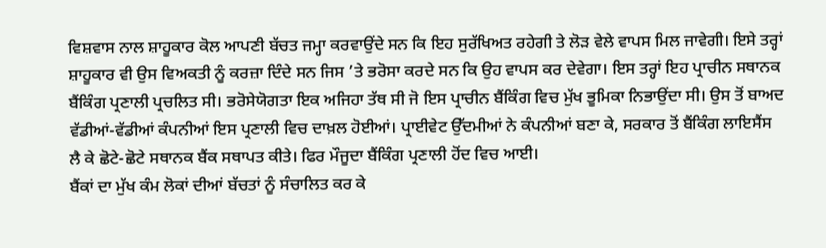ਵਿਸ਼ਵਾਸ ਨਾਲ ਸ਼ਾਹੂਕਾਰ ਕੋਲ ਆਪਣੀ ਬੱਚਤ ਜਮ੍ਹਾ ਕਰਵਾਉਂਦੇ ਸਨ ਕਿ ਇਹ ਸੁਰੱਖਿਅਤ ਰਹੇਗੀ ਤੇ ਲੋੜ ਵੇਲੇ ਵਾਪਸ ਮਿਲ ਜਾਵੇਗੀ। ਇਸੇ ਤਰ੍ਹਾਂ ਸ਼ਾਹੂਕਾਰ ਵੀ ਉਸ ਵਿਅਕਤੀ ਨੂੰ ਕਰਜ਼ਾ ਦਿੰਦੇ ਸਨ ਜਿਸ ’ਤੇ ਭਰੋਸਾ ਕਰਦੇ ਸਨ ਕਿ ਉਹ ਵਾਪਸ ਕਰ ਦੇਵੇਗਾ। ਇਸ ਤਰ੍ਹਾਂ ਇਹ ਪ੍ਰਾਚੀਨ ਸਥਾਨਕ ਬੈਂਕਿੰਗ ਪ੍ਰਣਾਲੀ ਪ੍ਰਚਲਿਤ ਸੀ। ਭਰੋਸੇਯੋਗਤਾ ਇਕ ਅਜਿਹਾ ਤੱਥ ਸੀ ਜੋ ਇਸ ਪ੍ਰਾਚੀਨ ਬੈਂਕਿੰਗ ਵਿਚ ਮੁੱਖ ਭੂਮਿਕਾ ਨਿਭਾਉਂਦਾ ਸੀ। ਉਸ ਤੋਂ ਬਾਅਦ ਵੱਡੀਆਂ-ਵੱਡੀਆਂ ਕੰਪਨੀਆਂ ਇਸ ਪ੍ਰਣਾਲੀ ਵਿਚ ਦਾਖ਼ਲ ਹੋਈਆਂ। ਪ੍ਰਾਈਵੇਟ ਉੱਦਮੀਆਂ ਨੇ ਕੰਪਨੀਆਂ ਬਣਾ ਕੇ, ਸਰਕਾਰ ਤੋਂ ਬੈਂਕਿੰਗ ਲਾਇਸੈਂਸ ਲੈ ਕੇ ਛੋਟੇ-ਛੋਟੇ ਸਥਾਨਕ ਬੈਂਕ ਸਥਾਪਤ ਕੀਤੇ। ਫਿਰ ਮੌਜੂਦਾ ਬੈਂਕਿੰਗ ਪ੍ਰਣਾਲੀ ਹੋਂਦ ਵਿਚ ਆਈ।
ਬੈਂਕਾਂ ਦਾ ਮੁੱਖ ਕੰਮ ਲੋਕਾਂ ਦੀਆਂ ਬੱਚਤਾਂ ਨੂੰ ਸੰਚਾਲਿਤ ਕਰ ਕੇ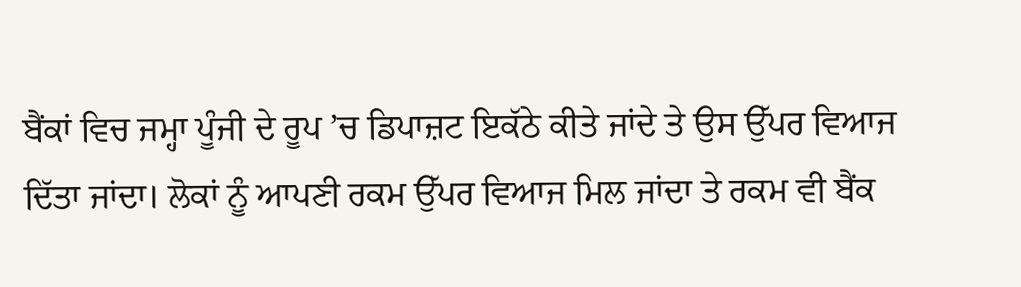ਬੈਂਕਾਂ ਵਿਚ ਜਮ੍ਹਾ ਪੂੰਜੀ ਦੇ ਰੂਪ ’ਚ ਡਿਪਾਜ਼ਟ ਇਕੱਠੇ ਕੀਤੇ ਜਾਂਦੇ ਤੇ ਉਸ ਉੱਪਰ ਵਿਆਜ ਦਿੱਤਾ ਜਾਂਦਾ। ਲੋਕਾਂ ਨੂੰ ਆਪਣੀ ਰਕਮ ਉੱਪਰ ਵਿਆਜ ਮਿਲ ਜਾਂਦਾ ਤੇ ਰਕਮ ਵੀ ਬੈਂਕ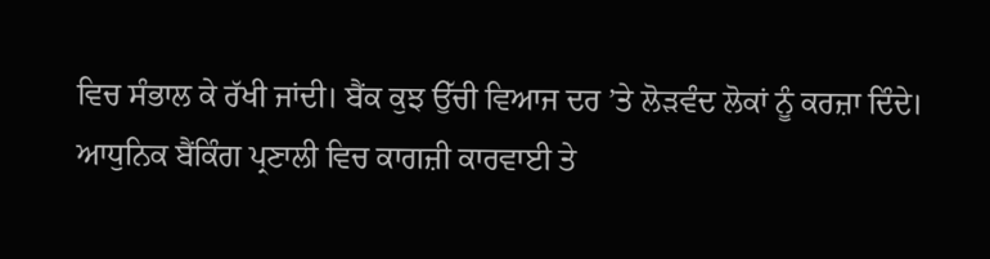ਵਿਚ ਸੰਭਾਲ ਕੇ ਰੱਖੀ ਜਾਂਦੀ। ਬੈਂਕ ਕੁਝ ਉੱਚੀ ਵਿਆਜ ਦਰ ’ਤੇ ਲੋੜਵੰਦ ਲੋਕਾਂ ਨੂੰ ਕਰਜ਼ਾ ਦਿੰਦੇ। ਆਧੁਨਿਕ ਬੈਂਕਿੰਗ ਪ੍ਰਣਾਲੀ ਵਿਚ ਕਾਗਜ਼ੀ ਕਾਰਵਾਈ ਤੇ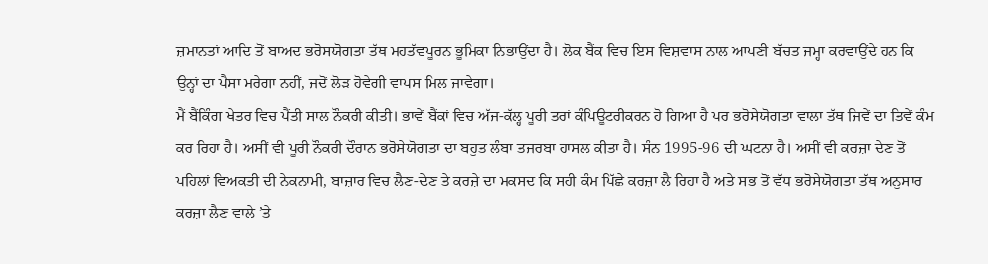ਜ਼ਮਾਨਤਾਂ ਆਦਿ ਤੋਂ ਬਾਅਦ ਭਰੋਸਯੋਗਤਾ ਤੱਥ ਮਹਤੱਵਪੂਰਨ ਭੂਮਿਕਾ ਨਿਭਾਉਂਦਾ ਹੈ। ਲੋਕ ਬੈਂਕ ਵਿਚ ਇਸ ਵਿਸ਼ਵਾਸ ਨਾਲ ਆਪਣੀ ਬੱਚਤ ਜਮ੍ਹਾ ਕਰਵਾਉਂਦੇ ਹਨ ਕਿ ਉਨ੍ਹਾਂ ਦਾ ਪੈਸਾ ਮਰੇਗਾ ਨਹੀਂ, ਜਦੋਂ ਲੋੜ ਹੋਵੇਗੀ ਵਾਪਸ ਮਿਲ ਜਾਵੇਗਾ।
ਮੈਂ ਬੈਂਕਿੰਗ ਖੇਤਰ ਵਿਚ ਪੈਂਤੀ ਸਾਲ ਨੌਕਰੀ ਕੀਤੀ। ਭਾਵੇਂ ਬੈਂਕਾਂ ਵਿਚ ਅੱਜ-ਕੱਲ੍ਹ ਪੂਰੀ ਤਰਾਂ ਕੰਪਿਊਟਰੀਕਰਨ ਹੋ ਗਿਆ ਹੈ ਪਰ ਭਰੋਸੇਯੋਗਤਾ ਵਾਲਾ ਤੱਥ ਜਿਵੇਂ ਦਾ ਤਿਵੇਂ ਕੰਮ ਕਰ ਰਿਹਾ ਹੈ। ਅਸੀਂ ਵੀ ਪੂਰੀ ਨੌਕਰੀ ਦੌਰਾਨ ਭਰੋਸੇਯੋਗਤਾ ਦਾ ਬਹੁਤ ਲੰਬਾ ਤਜਰਬਾ ਹਾਸਲ ਕੀਤਾ ਹੈ। ਸੰਨ 1995-96 ਦੀ ਘਟਨਾ ਹੈ। ਅਸੀਂ ਵੀ ਕਰਜ਼ਾ ਦੇਣ ਤੋਂ ਪਹਿਲਾਂ ਵਿਅਕਤੀ ਦੀ ਨੇਕਨਾਮੀ, ਬਾਜ਼ਾਰ ਵਿਚ ਲੈਣ-ਦੇਣ ਤੇ ਕਰਜ਼ੇ ਦਾ ਮਕਸਦ ਕਿ ਸਹੀ ਕੰਮ ਪਿੱਛੇ ਕਰਜ਼ਾ ਲੈ ਰਿਹਾ ਹੈ ਅਤੇ ਸਭ ਤੋਂ ਵੱਧ ਭਰੋਸੇਯੋਗਤਾ ਤੱਥ ਅਨੁਸਾਰ ਕਰਜ਼ਾ ਲੈਣ ਵਾਲੇ ’ਤੇ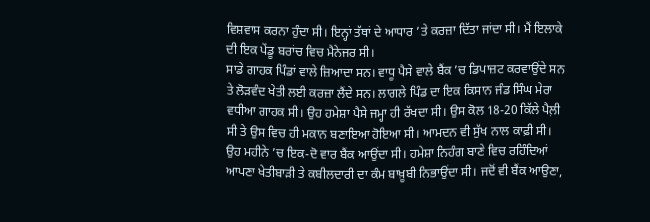ਵਿਸ਼ਵਾਸ ਕਰਨਾ ਹੁੰਦਾ ਸੀ। ਇਨ੍ਹਾਂ ਤੱਥਾਂ ਦੇ ਆਧਾਰ ’ਤੇ ਕਰਜ਼ਾ ਦਿੱਤਾ ਜਾਂਦਾ ਸੀ। ਮੈਂ ਇਲਾਕੇ ਦੀ ਇਕ ਪੇਂਡੂ ਬਰਾਂਚ ਵਿਚ ਮੈਨੇਜਰ ਸੀ।
ਸਾਡੇ ਗਾਹਕ ਪਿੰਡਾਂ ਵਾਲੇ ਜ਼ਿਆਦਾ ਸਨ। ਵਾਧੂ ਪੈਸੇ ਵਾਲੇ ਬੈਂਕ ’ਚ ਡਿਪਾਜ਼ਟ ਕਰਵਾਉਂਦੇ ਸਨ ਤੇ ਲੋੜਵੰਦ ਖੇਤੀ ਲਈ ਕਰਜ਼ਾ ਲੈਂਦੇ ਸਨ। ਲਾਗਲੇ ਪਿੰਡ ਦਾ ਇਕ ਕਿਸਾਨ ਜੰਡ ਸਿੰਘ ਮੇਰਾ ਵਧੀਆ ਗਾਹਕ ਸੀ। ਉਹ ਹਮੇਸ਼ਾ ਪੈਸੇ ਜਮ੍ਹਾ ਹੀ ਰੱਖਦਾ ਸੀ। ਉਸ ਕੋਲ 18-20 ਕਿੱਲੇ ਪੈਲ਼ੀ ਸੀ ਤੇ ਉਸ ਵਿਚ ਹੀ ਮਕਾਨ ਬਣਾਇਆ ਹੋਇਆ ਸੀ। ਆਮਦਨ ਵੀ ਸੁੱਖ ਨਾਲ ਕਾਫ਼ੀ ਸੀ। ਉਹ ਮਹੀਨੇ ’ਚ ਇਕ-ਦੋ ਵਾਰ ਬੈਂਕ ਆਉਂਦਾ ਸੀ। ਹਮੇਸ਼ਾ ਨਿਹੰਗ ਬਾਣੇ ਵਿਚ ਰਹਿੰਦਿਆਂ ਆਪਣਾ ਖੇਤੀਬਾੜੀ ਤੇ ਕਬੀਲਦਾਰੀ ਦਾ ਕੰਮ ਬਾਖ਼ੂਬੀ ਨਿਭਾਉਂਦਾ ਸੀ। ਜਦੋਂ ਵੀ ਬੈਂਕ ਆਉਣਾ,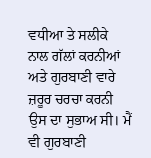ਵਧੀਆ ਤੇ ਸਲੀਕੇ ਨਾਲ ਗੱਲਾਂ ਕਰਨੀਆਂ ਅਤੇ ਗੁਰਬਾਣੀ ਵਾਰੇ ਜ਼ਰੂਰ ਚਰਚਾ ਕਰਨੀ ਉਸ ਦਾ ਸੁਭਾਅ ਸੀ। ਮੈਂ ਵੀ ਗੁਰਬਾਣੀ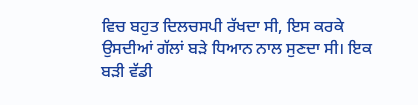ਵਿਚ ਬਹੁਤ ਦਿਲਚਸਪੀ ਰੱਖਦਾ ਸੀ, ਇਸ ਕਰਕੇ ਉਸਦੀਆਂ ਗੱਲਾਂ ਬੜੇ ਧਿਆਨ ਨਾਲ ਸੁਣਦਾ ਸੀ। ਇਕ ਬੜੀ ਵੱਡੀ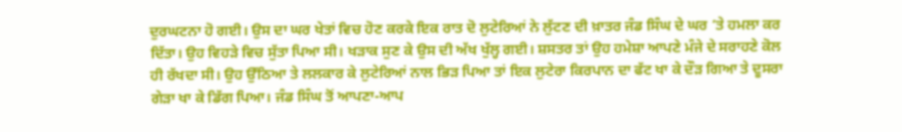ਦੁਰਘਟਨਾ ਹੋ ਗਈ। ਉਸ ਦਾ ਘਰ ਖੇਤਾਂ ਵਿਚ ਹੋਣ ਕਰਕੇ ਇਕ ਰਾਤ ਦੋ ਲੁਟੇਰਿਆਂ ਨੇ ਲੁੱਟਣ ਦੀ ਖ਼ਾਤਰ ਜੰਡ ਸਿੰਘ ਦੇ ਘਰ ’ਤੇ ਹਮਲਾ ਕਰ ਦਿੱਤਾ। ਉਹ ਵਿਹੜੇ ਵਿਚ ਸੁੱਤਾ ਪਿਆ ਸੀ। ਖੜਾਕ ਸੁਣ ਕੇ ਉਸ ਦੀ ਅੱਖ ਖੁੱਲ੍ਹ ਗਈ। ਸ਼ਸਤਰ ਤਾਂ ਉਹ ਹਮੇਸ਼ਾ ਆਪਣੇ ਮੰਜੇ ਦੇ ਸਰਾਹਣੇ ਕੋਲ ਹੀ ਰੱਖਦਾ ਸੀ। ਉਹ ਉੱਠਿਆ ਤੇ ਲਲਕਾਰ ਕੇ ਲੁਟੇਰਿਆਂ ਨਾਲ ਭਿੜ ਪਿਆ ਤਾਂ ਇਕ ਲੁਟੇਰਾ ਕਿਰਪਾਨ ਦਾ ਫੱਟ ਖਾ ਕੇ ਦੌੜ ਗਿਆ ਤੇ ਦੂਸਰਾ ਗੇੜਾ ਖਾ ਕੇ ਡਿੱਗ ਪਿਆ। ਜੰਡ ਸਿੰਘ ਤੋਂ ਆਪਣਾ-ਆਪ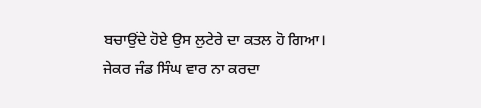ਬਚਾਉਂਦੇ ਹੋਏ ਉਸ ਲੁਟੇਰੇ ਦਾ ਕਤਲ ਹੋ ਗਿਆ। ਜੇਕਰ ਜੰਡ ਸਿੰਘ ਵਾਰ ਨਾ ਕਰਦਾ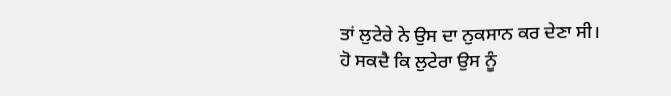ਤਾਂ ਲੁਟੇਰੇ ਨੇ ਉਸ ਦਾ ਨੁਕਸਾਨ ਕਰ ਦੇਣਾ ਸੀ। ਹੋ ਸਕਦੈ ਕਿ ਲੁਟੇਰਾ ਉਸ ਨੂੰ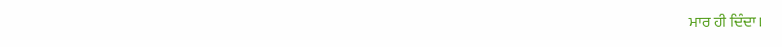ਮਾਰ ਹੀ ਦਿੰਦਾ।